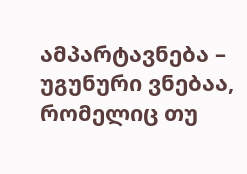ამპარტავნება – უგუნური ვნებაა, რომელიც თუ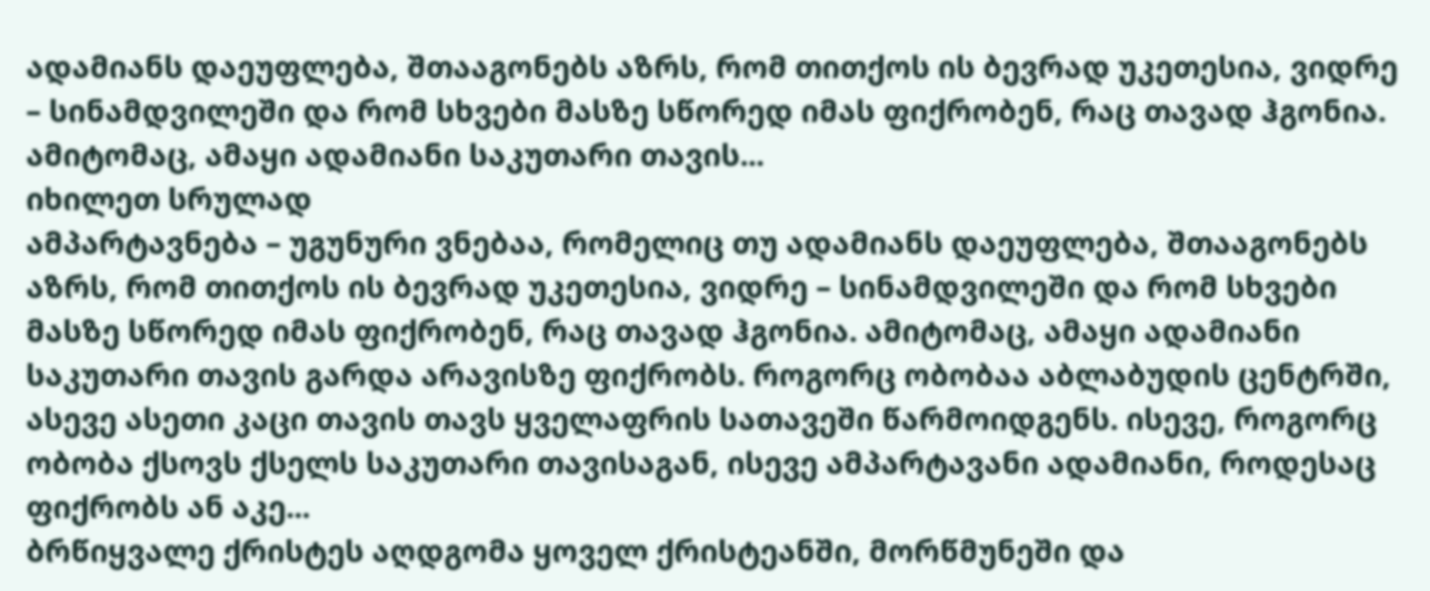ადამიანს დაეუფლება, შთააგონებს აზრს, რომ თითქოს ის ბევრად უკეთესია, ვიდრე – სინამდვილეში და რომ სხვები მასზე სწორედ იმას ფიქრობენ, რაც თავად ჰგონია. ამიტომაც, ამაყი ადამიანი საკუთარი თავის...
იხილეთ სრულად
ამპარტავნება – უგუნური ვნებაა, რომელიც თუ ადამიანს დაეუფლება, შთააგონებს აზრს, რომ თითქოს ის ბევრად უკეთესია, ვიდრე – სინამდვილეში და რომ სხვები მასზე სწორედ იმას ფიქრობენ, რაც თავად ჰგონია. ამიტომაც, ამაყი ადამიანი საკუთარი თავის გარდა არავისზე ფიქრობს. როგორც ობობაა აბლაბუდის ცენტრში, ასევე ასეთი კაცი თავის თავს ყველაფრის სათავეში წარმოიდგენს. ისევე, როგორც ობობა ქსოვს ქსელს საკუთარი თავისაგან, ისევე ამპარტავანი ადამიანი, როდესაც ფიქრობს ან აკე...
ბრწიყვალე ქრისტეს აღდგომა ყოველ ქრისტეანში, მორწმუნეში და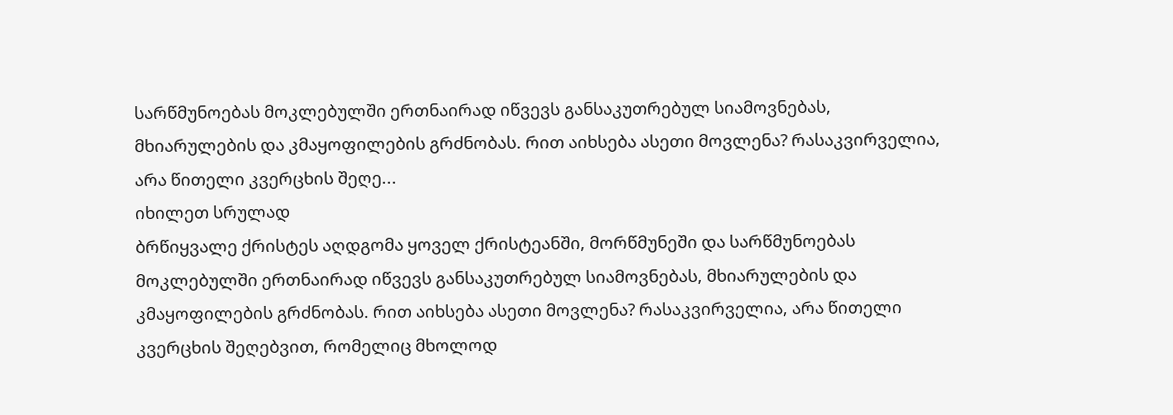სარწმუნოებას მოკლებულში ერთნაირად იწვევს განსაკუთრებულ სიამოვნებას, მხიარულების და კმაყოფილების გრძნობას. რით აიხსება ასეთი მოვლენა? რასაკვირველია, არა წითელი კვერცხის შეღე...
იხილეთ სრულად
ბრწიყვალე ქრისტეს აღდგომა ყოველ ქრისტეანში, მორწმუნეში და სარწმუნოებას მოკლებულში ერთნაირად იწვევს განსაკუთრებულ სიამოვნებას, მხიარულების და კმაყოფილების გრძნობას. რით აიხსება ასეთი მოვლენა? რასაკვირველია, არა წითელი კვერცხის შეღებვით, რომელიც მხოლოდ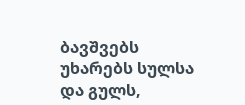ბავშვებს უხარებს სულსა და გულს,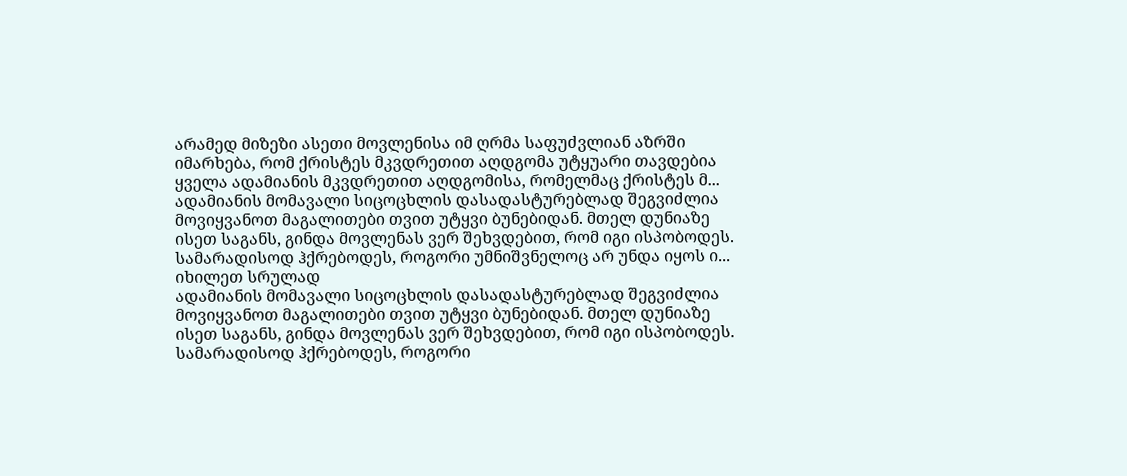არამედ მიზეზი ასეთი მოვლენისა იმ ღრმა საფუძვლიან აზრში იმარხება, რომ ქრისტეს მკვდრეთით აღდგომა უტყუარი თავდებია ყველა ადამიანის მკვდრეთით აღდგომისა, რომელმაც ქრისტეს მ...
ადამიანის მომავალი სიცოცხლის დასადასტურებლად შეგვიძლია მოვიყვანოთ მაგალითები თვით უტყვი ბუნებიდან. მთელ დუნიაზე ისეთ საგანს, გინდა მოვლენას ვერ შეხვდებით, რომ იგი ისპობოდეს. სამარადისოდ ჰქრებოდეს, როგორი უმნიშვნელოც არ უნდა იყოს ი...
იხილეთ სრულად
ადამიანის მომავალი სიცოცხლის დასადასტურებლად შეგვიძლია მოვიყვანოთ მაგალითები თვით უტყვი ბუნებიდან. მთელ დუნიაზე ისეთ საგანს, გინდა მოვლენას ვერ შეხვდებით, რომ იგი ისპობოდეს. სამარადისოდ ჰქრებოდეს, როგორი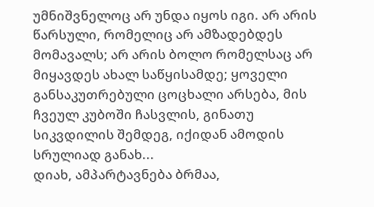უმნიშვნელოც არ უნდა იყოს იგი. არ არის წარსული, რომელიც არ ამზადებდეს მომავალს; არ არის ბოლო რომელსაც არ მიყავდეს ახალ საწყისამდე; ყოველი განსაკუთრებული ცოცხალი არსება, მის ჩვეულ კუბოში ჩასვლის, გინათუ სიკვდილის შემდეგ, იქიდან ამოდის სრულიად განახ...
დიახ, ამპარტავნება ბრმაა,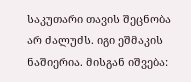საკუთარი თავის შეცნობა არ ძალუძს. იგი ეშმაკის ნაშიერია. მისგან იშვება: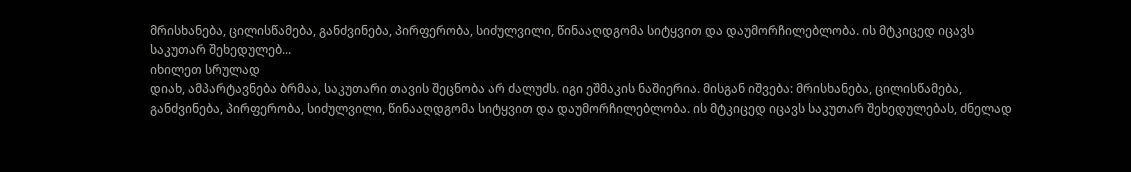მრისხანება, ცილისწამება, განძვინება, პირფერობა, სიძულვილი, წინააღდგომა სიტყვით და დაუმორჩილებლობა. ის მტკიცედ იცავს საკუთარ შეხედულებ...
იხილეთ სრულად
დიახ, ამპარტავნება ბრმაა, საკუთარი თავის შეცნობა არ ძალუძს. იგი ეშმაკის ნაშიერია. მისგან იშვება: მრისხანება, ცილისწამება, განძვინება, პირფერობა, სიძულვილი, წინააღდგომა სიტყვით და დაუმორჩილებლობა. ის მტკიცედ იცავს საკუთარ შეხედულებას, ძნელად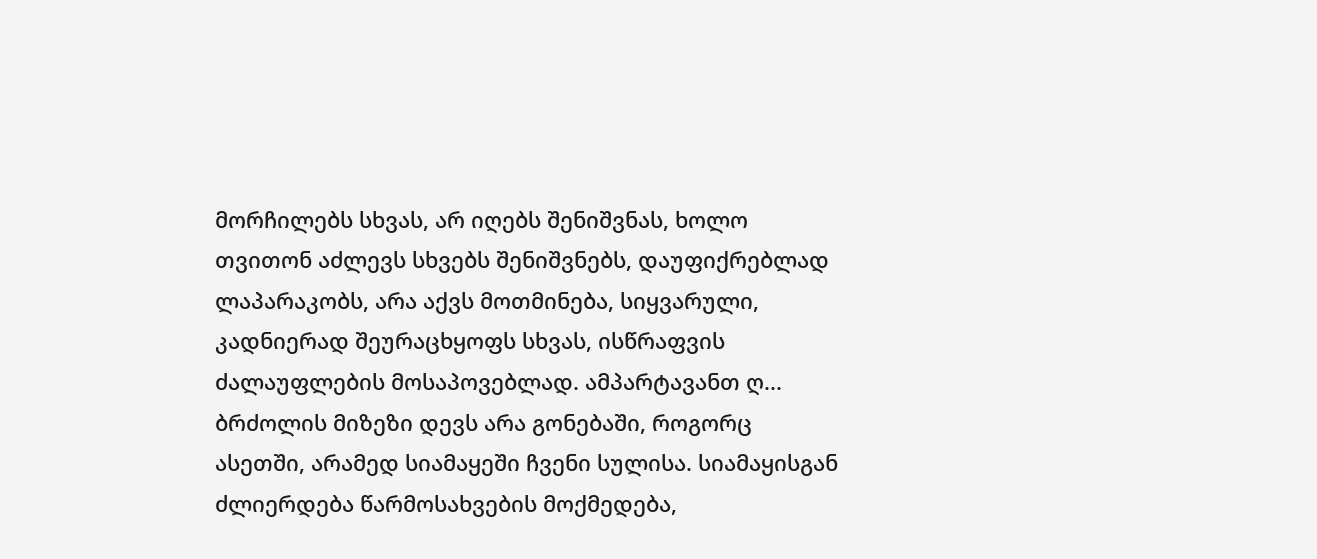მორჩილებს სხვას, არ იღებს შენიშვნას, ხოლო თვითონ აძლევს სხვებს შენიშვნებს, დაუფიქრებლად ლაპარაკობს, არა აქვს მოთმინება, სიყვარული, კადნიერად შეურაცხყოფს სხვას, ისწრაფვის ძალაუფლების მოსაპოვებლად. ამპარტავანთ ღ...
ბრძოლის მიზეზი დევს არა გონებაში, როგორც ასეთში, არამედ სიამაყეში ჩვენი სულისა. სიამაყისგან ძლიერდება წარმოსახვების მოქმედება,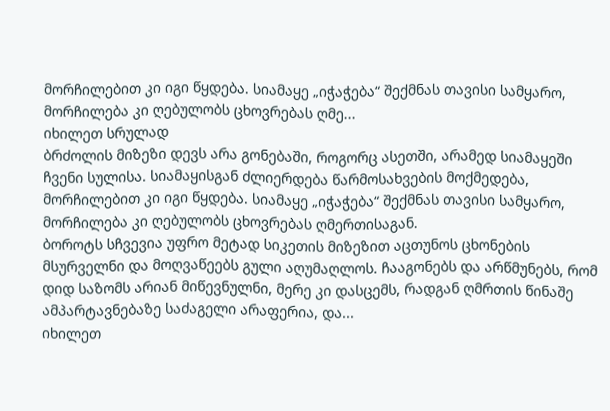მორჩილებით კი იგი წყდება. სიამაყე „იჭაჭება“ შექმნას თავისი სამყარო, მორჩილება კი ღებულობს ცხოვრებას ღმე...
იხილეთ სრულად
ბრძოლის მიზეზი დევს არა გონებაში, როგორც ასეთში, არამედ სიამაყეში ჩვენი სულისა. სიამაყისგან ძლიერდება წარმოსახვების მოქმედება, მორჩილებით კი იგი წყდება. სიამაყე „იჭაჭება“ შექმნას თავისი სამყარო, მორჩილება კი ღებულობს ცხოვრებას ღმერთისაგან.
ბოროტს სჩვევია უფრო მეტად სიკეთის მიზეზით აცთუნოს ცხონების მსურველნი და მოღვაწეებს გული აღუმაღლოს. ჩააგონებს და არწმუნებს, რომ დიდ საზომს არიან მიწევნულნი, მერე კი დასცემს, რადგან ღმრთის წინაშე ამპარტავნებაზე საძაგელი არაფერია, და...
იხილეთ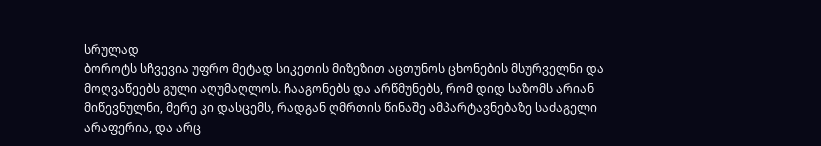სრულად
ბოროტს სჩვევია უფრო მეტად სიკეთის მიზეზით აცთუნოს ცხონების მსურველნი და მოღვაწეებს გული აღუმაღლოს. ჩააგონებს და არწმუნებს, რომ დიდ საზომს არიან მიწევნულნი, მერე კი დასცემს, რადგან ღმრთის წინაშე ამპარტავნებაზე საძაგელი არაფერია, და არც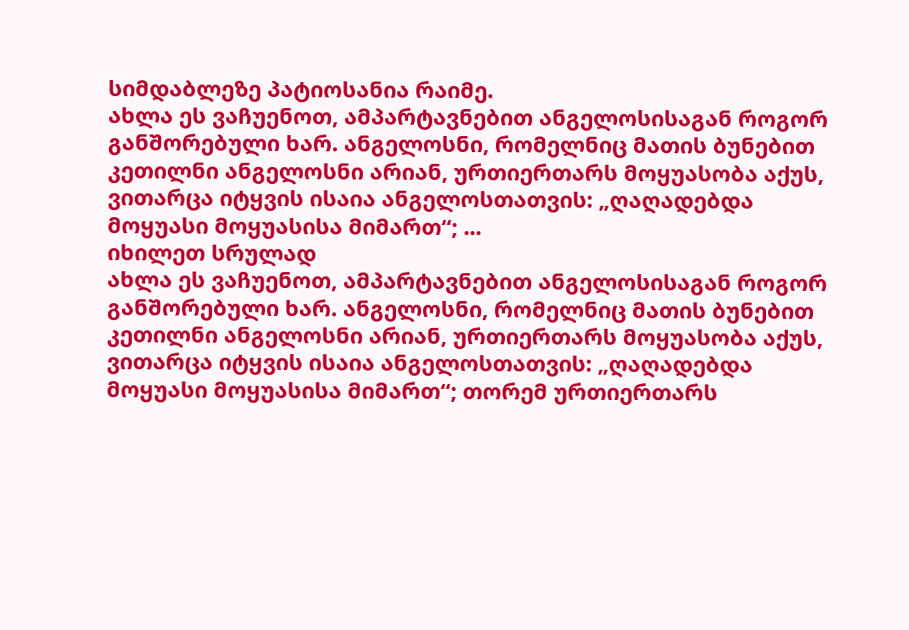სიმდაბლეზე პატიოსანია რაიმე.
ახლა ეს ვაჩუენოთ, ამპარტავნებით ანგელოსისაგან როგორ განშორებული ხარ. ანგელოსნი, რომელნიც მათის ბუნებით კეთილნი ანგელოსნი არიან, ურთიერთარს მოყუასობა აქუს, ვითარცა იტყვის ისაია ანგელოსთათვის: „ღაღადებდა მოყუასი მოყუასისა მიმართ“; ...
იხილეთ სრულად
ახლა ეს ვაჩუენოთ, ამპარტავნებით ანგელოსისაგან როგორ განშორებული ხარ. ანგელოსნი, რომელნიც მათის ბუნებით კეთილნი ანგელოსნი არიან, ურთიერთარს მოყუასობა აქუს, ვითარცა იტყვის ისაია ანგელოსთათვის: „ღაღადებდა მოყუასი მოყუასისა მიმართ“; თორემ ურთიერთარს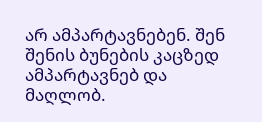არ ამპარტავნებენ. შენ შენის ბუნების კაცზედ ამპარტავნებ და მაღლობ.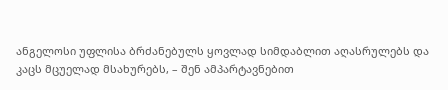ანგელოსი უფლისა ბრძანებულს ყოვლად სიმდაბლით აღასრულებს და კაცს მცუელად მსახურებს, – შენ ამპარტავნებით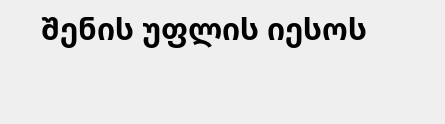შენის უფლის იესოს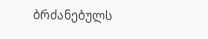ბრძანებულს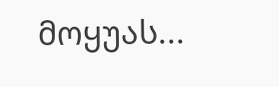მოყუას...